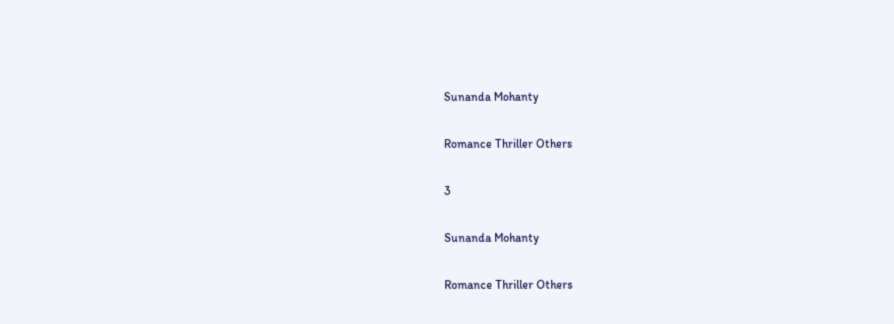Sunanda Mohanty

Romance Thriller Others

3

Sunanda Mohanty

Romance Thriller Others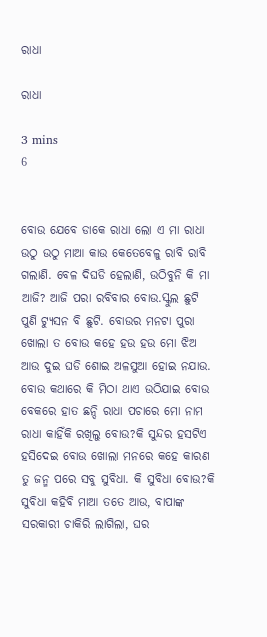ରାଧା

ରାଧା

3 mins
6


ବୋଉ ଯେବେ ଡାକେ ରାଧା ଲୋ ଏ ମା ରାଧା ଉଠୁ ଉଠୁ ମାଆ କାଉ କେତେବେଳୁ ରାବି ରାବି ଗଲାଣି. ବେଳ ଦିଘଡି ହେଲାଣି, ଉଠିବୁନି କି ମା ଆଜି? ଆଜି ପରା ରବିବାର ବୋଉ.ସ୍କୁଲ ଛୁଟି ପୁଣି ଟ୍ୟୁସନ ବି ଛୁଟି. ବୋଉର ମନଟା ପୁରା ଖୋଲା ତ ବୋଉ କହେ ହଉ ହଉ ମୋ ଝିଅ ଆଉ ଦୁଇ ଘଡି ଶୋଇ ଅଳସୁଆ ହୋଇ ନଯାଉ. ବୋଉ କଥାରେ କି ମିଠା ଥାଏ ଉଠିଯାଇ ବୋଉ ବେକରେ ହାତ ଛନ୍ଦି ରାଧା ପଚାରେ ମୋ ନାମ ରାଧା କାହିଁକି ରଖିଲୁ ବୋଉ?କି ସୁନ୍ଦର ହସଟିଏ ହସିଦେଇ ବୋଉ ଖୋଲା ମନରେ କହେ କାରଣ ତୁ ଜନ୍ମ ପରେ ସବୁ ସୁବିଧା. କି ସୁବିଧା ବୋଉ?କି ସୁବିଧା କହିବି ମାଆ ତତେ ଆଉ, ବାପାଙ୍କ ସରକାରୀ ଚାକିରି ଲାଗିଲା, ଘର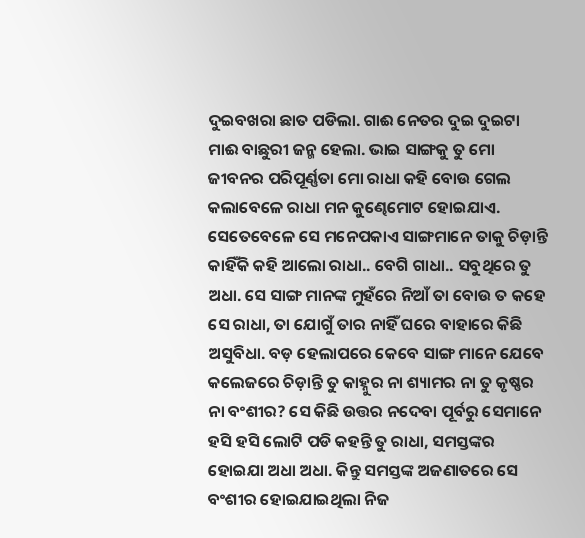ଦୁଇବଖରା ଛାତ ପଡିଲା. ଗାଈ ନେତର ଦୁଇ ଦୁଇଟା ମାଈ ବାଛୁରୀ ଜନ୍ମ ହେଲା. ଭାଇ ସାଙ୍ଗକୁ ତୁ ମୋ ଜୀବନର ପରିପୂର୍ଣ୍ଣତା ମୋ ରାଧା କହି ବୋଉ ଗେଲ କଲାବେଳେ ରାଧା ମନ କୁଣ୍ଢେମୋଟ ହୋଇଯାଏ. ସେତେବେଳେ ସେ ମନେପକାଏ ସାଙ୍ଗମାନେ ତାକୁ ଚିଡ଼ାନ୍ତି କାହିଁକି କହି ଆଲୋ ରାଧା.. ବେଗି ଗାଧା.. ସବୁଥିରେ ତୁ ଅଧା. ସେ ସାଙ୍ଗ ମାନଙ୍କ ମୁହଁରେ ନିଆଁ ତା ବୋଉ ତ କହେ ସେ ରାଧା, ତା ଯୋଗୁଁ ତାର ନାହିଁ ଘରେ ବାହାରେ କିଛି ଅସୁବିଧା. ବଡ଼ ହେଲାପରେ କେବେ ସାଙ୍ଗ ମାନେ ଯେବେ କଲେଜରେ ଚିଡ଼ାନ୍ତି ତୁ କାହ୍ନୁର ନା ଶ୍ୟାମର ନା ତୁ କୃଷ୍ଣର ନା ବଂଶୀର? ସେ କିଛି ଉତ୍ତର ନଦେବା ପୂର୍ବରୁ ସେମାନେ ହସି ହସି ଲୋଟି ପଡି କହନ୍ତି ତୁ ରାଧା, ସମସ୍ତଙ୍କର ହୋଇଯା ଅଧା ଅଧା. କିନ୍ତୁ ସମସ୍ତଙ୍କ ଅଜଣାତରେ ସେ ବଂଶୀର ହୋଇଯାଇଥିଲା ନିଜ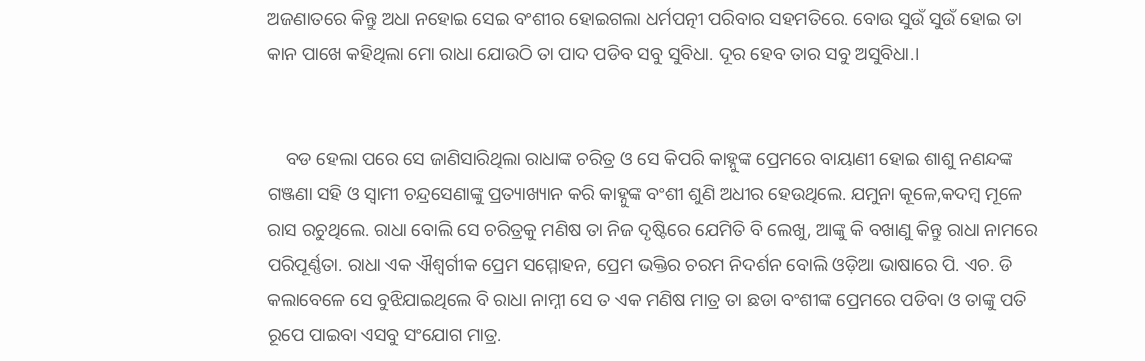ଅଜଣାତରେ କିନ୍ତୁ ଅଧା ନହୋଇ ସେଇ ବଂଶୀର ହୋଇଗଲା ଧର୍ମପତ୍ନୀ ପରିବାର ସହମତିରେ. ବୋଉ ସୁଉଁ ସୁଉଁ ହୋଇ ତା କାନ ପାଖେ କହିଥିଲା ମୋ ରାଧା ଯୋଉଠି ତା ପାଦ ପଡିବ ସବୁ ସୁବିଧା. ଦୂର ହେବ ତାର ସବୁ ଅସୁବିଧା.।


    ବଡ ହେଲା ପରେ ସେ ଜାଣିସାରିଥିଲା ରାଧାଙ୍କ ଚରିତ୍ର ଓ ସେ କିପରି କାହ୍ନୁଙ୍କ ପ୍ରେମରେ ବାୟାଣୀ ହୋଇ ଶାଶୁ ନଣନ୍ଦଙ୍କ ଗଞ୍ଜଣା ସହି ଓ ସ୍ୱାମୀ ଚନ୍ଦ୍ରସେଣାଙ୍କୁ ପ୍ରତ୍ୟାଖ୍ୟାନ କରି କାହ୍ନୁଙ୍କ ବଂଶୀ ଶୁଣି ଅଧୀର ହେଉଥିଲେ. ଯମୁନା କୂଳେ,କଦମ୍ବ ମୂଳେ ରାସ ରଚୁଥିଲେ. ରାଧା ବୋଲି ସେ ଚରିତ୍ରକୁ ମଣିଷ ତା ନିଜ ଦୃଷ୍ଟିରେ ଯେମିତି ବି ଲେଖୁ, ଆଙ୍କୁ କି ବଖାଣୁ କିନ୍ତୁ ରାଧା ନାମରେ ପରିପୂର୍ଣ୍ଣତା. ରାଧା ଏକ ଐଶ୍ବର୍ଗୀକ ପ୍ରେମ ସମ୍ମୋହନ, ପ୍ରେମ ଭକ୍ତିର ଚରମ ନିଦର୍ଶନ ବୋଲି ଓଡ଼ିଆ ଭାଷାରେ ପି. ଏଚ. ଡି କଲାବେଳେ ସେ ବୁଝିଯାଇଥିଲେ ବି ରାଧା ନାମ୍ନୀ ସେ ତ ଏକ ମଣିଷ ମାତ୍ର ତା ଛଡା ବଂଶୀଙ୍କ ପ୍ରେମରେ ପଡିବା ଓ ତାଙ୍କୁ ପତି ରୂପେ ପାଇବା ଏସବୁ ସଂଯୋଗ ମାତ୍ର.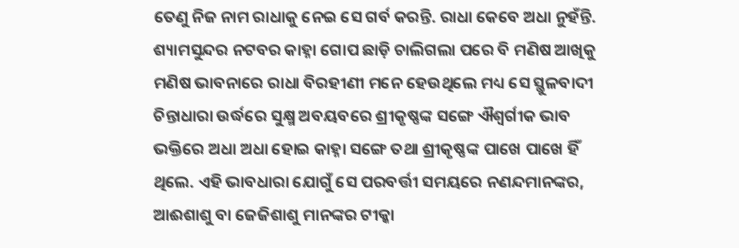ତେଣୁ ନିଜ ନାମ ରାଧାକୁ ନେଇ ସେ ଗର୍ବ କରନ୍ତି. ରାଧା କେବେ ଅଧା ନୁହଁନ୍ତି. ଶ୍ୟାମସୁନ୍ଦର ନଟବର କାହ୍ନା ଗୋପ ଛାଡ଼ି ଚାଲିଗଲା ପରେ ବି ମଣିଷ ଆଖିକୁ ମଣିଷ ଭାବନାରେ ରାଧା ବିରହୀଣୀ ମନେ ହେଉଥିଲେ ମଧ୍ୟ ସେ ସ୍ଥୁଳବାଦୀ ଚିନ୍ତାଧାରା ଉର୍ଦ୍ଧରେ ସୁକ୍ଷ୍ମ ଅବୟବରେ ଶ୍ରୀକୃଷ୍ଣଙ୍କ ସଙ୍ଗେ ଐଶ୍ବର୍ଗୀକ ଭାବ ଭକ୍ତିରେ ଅଧା ଅଧା ହୋଇ କାହ୍ନା ସଙ୍ଗେ ତଥା ଶ୍ରୀକୃଷ୍ଣଙ୍କ ପାଖେ ପାଖେ ହିଁ ଥିଲେ. ଏହି ଭାବଧାରା ଯୋଗୁଁ ସେ ପରବର୍ତ୍ତୀ ସମୟରେ ନଣନ୍ଦମାନଙ୍କର, ଆଈଶାଶୁ ବା ଜେଜିଶାଶୁ ମାନଙ୍କର ଟୀକ୍କା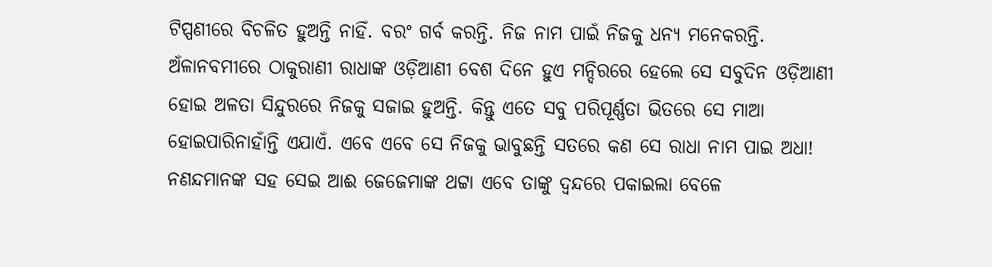ଟିପ୍ପଣୀରେ ବିଚଳିତ ହୁଅନ୍ତି ନାହିଁ. ବରଂ ଗର୍ବ କରନ୍ତି. ନିଜ ନାମ ପାଇଁ ନିଜକୁ ଧନ୍ୟ ମନେକରନ୍ତି. ଅଁଳାନବମୀରେ ଠାକୁରାଣୀ ରାଧାଙ୍କ ଓଡ଼ିଆଣୀ ବେଶ ଦିନେ ହୁଏ ମନ୍ଦିରରେ ହେଲେ ସେ ସବୁଦିନ ଓଡ଼ିଆଣୀ ହୋଇ ଅଳତା ସିନ୍ଦୁରରେ ନିଜକୁ ସଜାଇ ହୁଅନ୍ତି. କିନ୍ତୁ ଏତେ ସବୁ ପରିପୂର୍ଣ୍ଣତା ଭିତରେ ସେ ମାଆ ହୋଇପାରିନାହାଁନ୍ତି ଏଯାଏଁ. ଏବେ ଏବେ ସେ ନିଜକୁ ଭାବୁଛନ୍ତି ସତରେ କଣ ସେ ରାଧା ନାମ ପାଇ ଅଧା! ନଣନ୍ଦମାନଙ୍କ ସହ ସେଇ ଆଈ ଜେଜେମାଙ୍କ ଥଟ୍ଟା ଏବେ ତାଙ୍କୁ ଦ୍ଵନ୍ଦରେ ପକାଇଲା ବେଳେ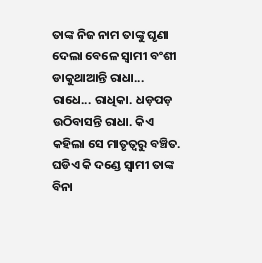ତାଙ୍କ ନିଜ ନାମ ତାଙ୍କୁ ଘୃଣା ଦେଲା ବେଳେ ସ୍ୱାମୀ ବଂଶୀ ଡାକୁଥାଆନ୍ତି ରାଧା... ରାଧେ... ରାଧିକା. ଧଡ଼ପଡ଼ ଉଠିବାସନ୍ତି ରାଧା. କିଏ କହିଲା ସେ ମାତୃତ୍ୱରୁ ବଞ୍ଚିତ. ଘଡିଏ କି ଦଣ୍ଡେ ସ୍ବାମୀ ତାଙ୍କ ବିନା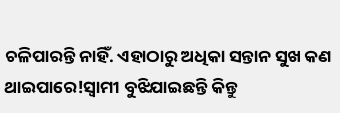ଚଳିପାରନ୍ତି ନାହିଁ. ଏହାଠାରୁ ଅଧିକା ସନ୍ତାନ ସୁଖ କଣ ଥାଇପାରେ!ସ୍ବାମୀ ବୁଝିଯାଇଛନ୍ତି କିନ୍ତୁ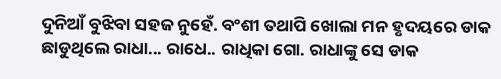ଦୁନିଆଁ ବୁଝିବା ସହଜ ନୁହେଁ. ବଂଶୀ ତଥାପି ଖୋଲା ମନ ହୃଦୟରେ ଡାକ ଛାଡୁଥିଲେ ରାଧା... ରାଧେ.. ରାଧିକା ଗୋ. ରାଧାଙ୍କୁ ସେ ଡାକ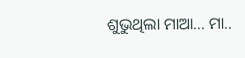ଶୁଭୁଥିଲା ମାଆ... ମା..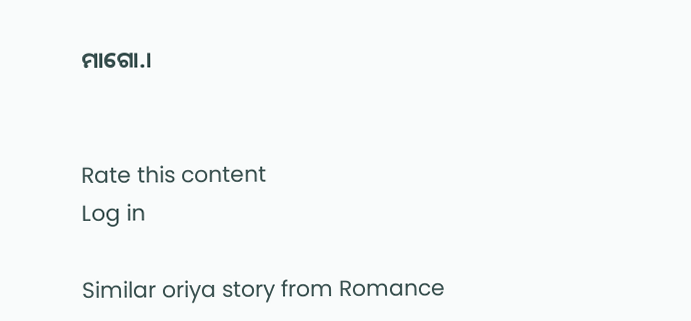ମାଗୋ.।


Rate this content
Log in

Similar oriya story from Romance